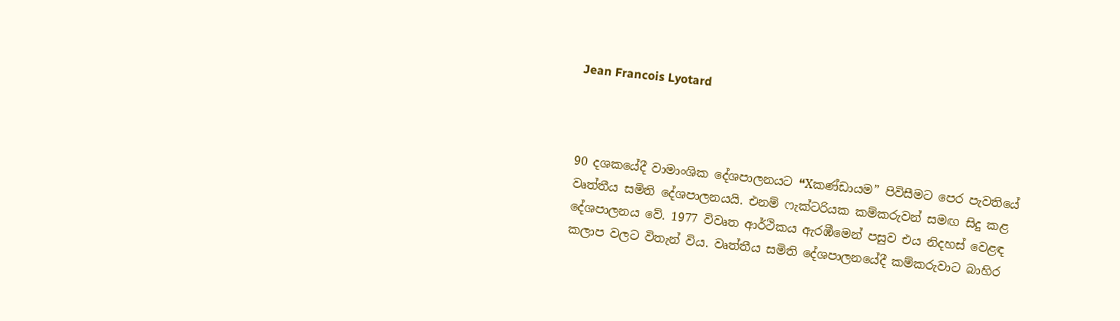Jean Francois Lyotard



90 දශකයේදී වාමාංශික දේශපාලනයට “Xකණ්ඩායම” පිවිසීමට පෙර පැවතියේ වෘත්තීය සමිති දේශපාලනයයි. එනම් ෆැක්ටරියක කම්කරුවන් සමඟ සිදු කළ දේශපාලනය වේ. 1977 විවෘත ආර්ථිකය ඇරඹීමෙන් පසුව එය නිදහස් වෙළඳ කලාප වලට විතැන් විය. වෘත්තීය සමිති ‍දේශපාලනයේදී කම්කරුවාට බාහිර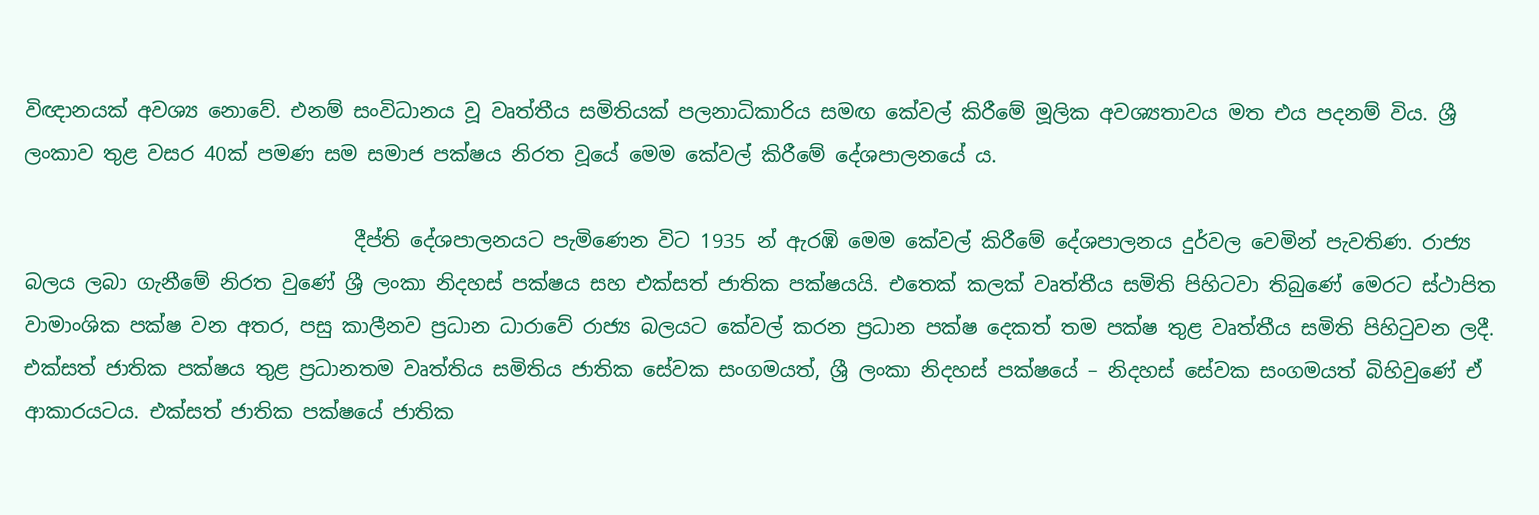විඥානයක් අවශ්‍ය නොවේ. එනම් සංවිධානය වූ වෘත්තීය සමිතියක් පලනාධිකාරිය සමඟ කේවල් කිරීමේ මූලික අවශ්‍යතාවය මත එය පදනම් විය. ශ්‍රී ලංකාව තුළ වසර 40ක් පමණ සම සමාජ පක්ෂය නිරත වූයේ මෙම කේවල් කිරීමේ දේශපාලනයේ ය.

                                 දීප්ති දේශපාලනයට පැමිණෙන විට 1935 න් ඇරඹි මෙම කේවල් කිරීමේ දේශපාලනය දුර්වල වෙමින් පැවතිණ. රාජ්‍ය බලය ලබා ගැනීමේ නිරත වුණේ ශ්‍රී ලංකා නිදහස් පක්ෂය සහ එක්සත් ජාතික පක්ෂයයි. එතෙක් කලක් වෘත්තීය සමිති පිහිටවා තිබුණේ මෙරට ස්ථාපිත වාමාංශික පක්ෂ වන අතර, පසු කාලීනව ප්‍රධාන ධාරාවේ රාජ්‍ය බලයට කේවල් කරන ප්‍රධාන පක්ෂ දෙකත් තම පක්ෂ තුළ වෘත්තීය සමිති පිහිටුවන ලදී. එක්සත් ජාතික පක්ෂය තුළ ප්‍රධානතම වෘත්තිය සමිතිය ජාතික සේවක සංගමයත්, ශ්‍රී ලංකා නිදහස් පක්ෂයේ – නිදහස් සේවක සංගමයත් බිහිවුණේ ඒ ආකාරයටය. එක්සත් ජාතික පක්ෂයේ ජාතික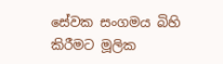සේවක සංගමය බිහි කිරීමට මූලික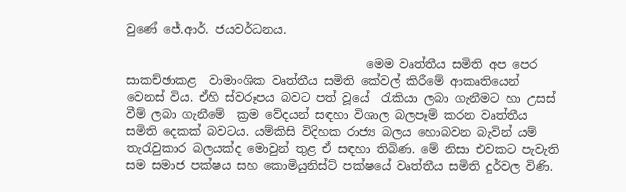වුණේ ජේ.ආර්. ජයවර්ධනය.

                                        මෙම වෘත්තීය සමිති අප පෙර සාකච්ඡාකළ  වාමාංශික වෘත්තීය සමිති කේවල් කිරීමේ ආකෘතියෙන් වෙනස් විය. ඒහි ස්වරූපය බවට පත් වූයේ  රැකියා ලබා ගැනීමට හා උසස් වීම් ලබා ගැනීමේ  ක්‍රම වේදයන් සඳහා විශාල බලපෑම් කරන වෘත්තීය සමිති දෙකක් බවටය. යම්කිසි විදිහක රාජ්‍ය බලය හොබවන බැවින් යම් තැරැවුකාර බලයක්ද මොවුන් තුළ ඒ සඳහා තිබිණ. මේ නිසා එවකට පැවැති සම සමාජ පක්ෂය සහ කොමියුනිස්ට් පක්ෂයේ වෘත්තීය සමිති දුර්වල විණි.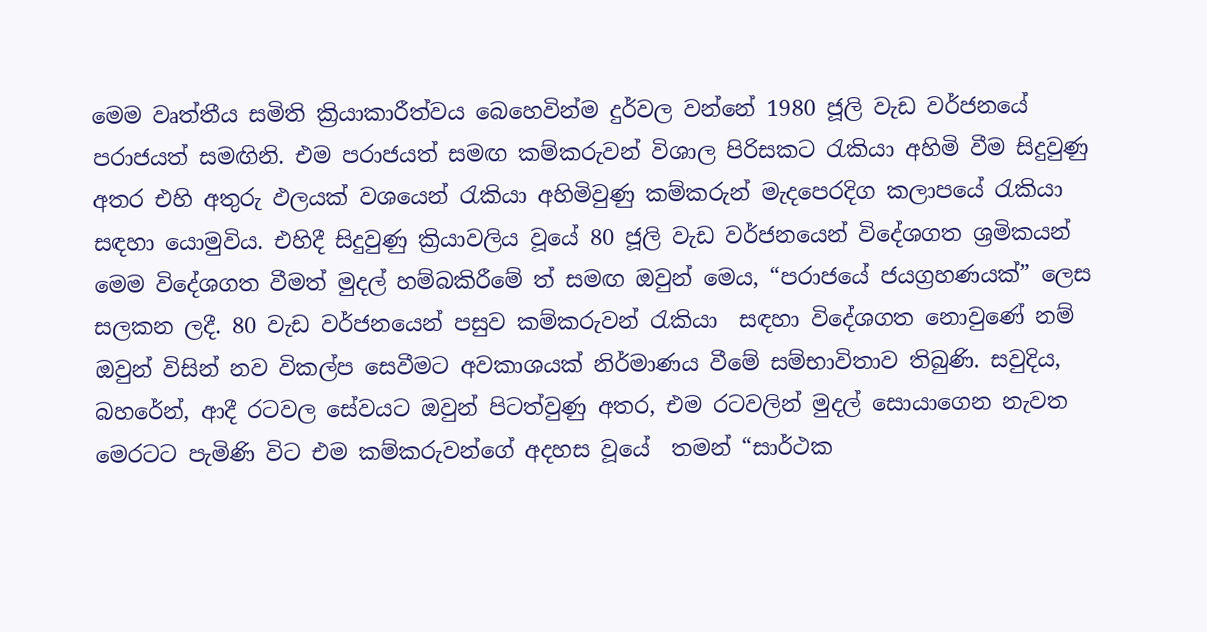මෙම වෘත්තීය සමිති ක්‍රියාකාරීත්වය බෙහෙවින්ම දුර්වල වන්නේ 1980 ජූලි වැඩ වර්ජනයේ පරාජයත් සමඟිනි. එම පරාජයත් සමඟ කම්කරුවන් විශාල පිරිසකට රැකියා අහිමි වීම සිදුවුණු අතර එහි අතුරු ඵලයක් වශයෙන් රැකියා අහිමිවුණු කම්කරුන් මැදපෙරදිග කලාපයේ රැකියා සඳහා යොමුවිය. එහිදී සිදුවුණු ක්‍රියාවලිය වූයේ 80 ජූලි වැඩ වර්ජනයෙන් විදේශගත ශ්‍රමිකයන් මෙම විදේශගත වීමත් මුදල් හම්බකිරීමේ ත් සමඟ ඔවුන් මෙය, “පරාජයේ ජයග්‍රහණයක්” ලෙස  සලකන ලදී. 80 වැඩ වර්ජනයෙන් පසුව කම්කරුවන් රැකියා  සඳහා විදේශගත නොවුණේ නම් ඔවුන් විසින් නව විකල්ප සෙවීමට අවකාශයක් නිර්මාණය වීමේ සම්භාවිතාව තිබුණි. සවුදිය, බහරේන්, ආදී රටවල සේවයට ඔවුන් පිටත්වුණු අතර, එම රටවලින් මුදල් සොයාගෙන නැවත මෙරටට පැමිණි විට එම කම්කරුවන්ගේ අදහස වූයේ  තමන් “සාර්ථක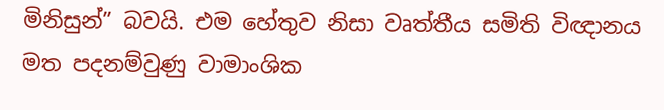මිනිසුන්” බවයි. එම හේතුව නිසා වෘත්තීය සමිති විඥානය මත පදනම්වුණු වාමාංශික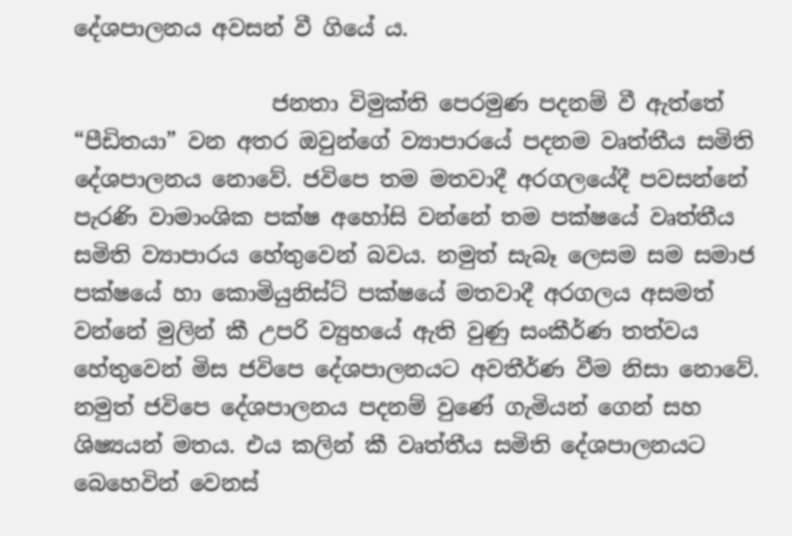දේශපාලනය අවසන් වී ගියේ ය.

                  ජනතා විමුක්ති පෙරමුණ පදනම් වී ඇත්තේ “පීඩිතයා” වන අතර ඔවුන්ගේ ව්‍යාපාරයේ පදනම වෘත්තීය සමිති දේශපාලනය නොවේ. ජවිපෙ තම මතවාදී අරගලයේදී පවසන්නේ පැරණි වාමාංශික පක්ෂ අහෝසි වන්නේ තම පක්ෂයේ වෘත්තීය සමිති ව්‍යාපාරය හේතුවෙන් බවය. නමුත් සැබෑ ලෙසම සම සමාජ පක්ෂයේ හා කොමියුනිස්ට් පක්ෂයේ මතවාදී අරගලය අසමත් වන්නේ මුලින් කී උපරි ව්‍යුහයේ ඇති වුණු සංකීර්ණ තත්වය හේතුවෙන් මිස ජවිපෙ දේශපාලනයට අවතීර්ණ වීම නිසා නොවේ. නමුත් ජවිපෙ දේශපාලනය පදනම් වුණේ ගැමියන් ගෙන් සහ ශිෂ්‍යයන් මතය. එය කලින් කී වෘත්තීය සමිති දේශපාලනයට බෙහෙවින් වෙනස්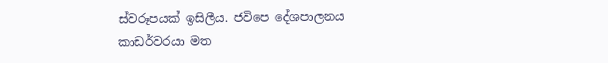ස්වරූපයක් ඉසිලීය. ජවිපෙ දේශපාලනය කාඩර්වරයා මත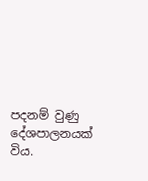පදනම් වුණු දේශපාලනයක් විය.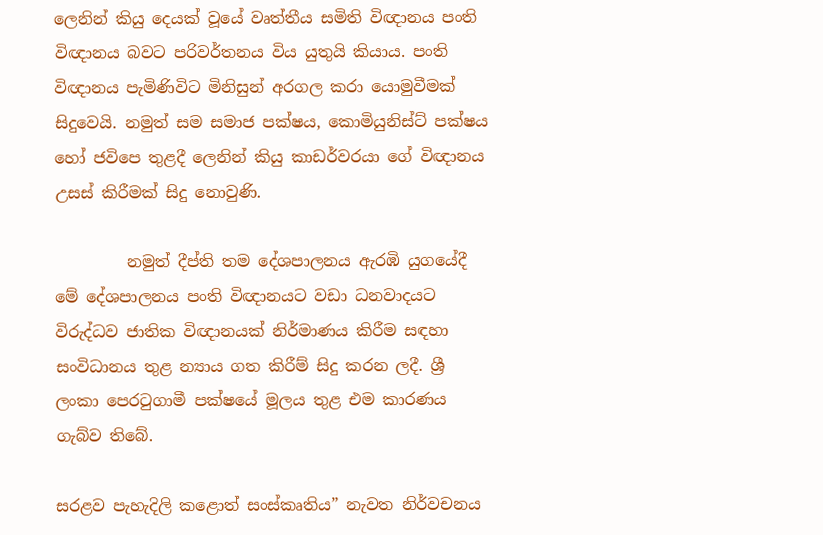ලෙනින් කියු දෙයක් වූයේ වෘත්තීය සමිති විඥානය පංති විඥානය බවට පරිවර්තනය විය යුතුයි කියාය. පංති විඥානය පැමිණිවිට මිනිසුන් අරගල කරා යොමුවීමක් සිදුවෙයි. නමුත් සම සමාජ පක්ෂය, කොමියුනිස්ට් පක්ෂය හෝ ජවිපෙ තුළදී ලෙනින් කියු කාඩර්වරයා ගේ විඥානය උසස් කිරීමක් සිදු නොවුණි.

         නමුත් දීප්ති තම දේශපාලනය ඇරඹි යුගයේදී මේ දේශපාලනය පංති විඥානයට වඩා ධනවාදයට විරුද්ධව ජාතික විඥානයක් නිර්මාණය කිරීම සඳහා සංවිධානය තුළ න්‍යාය ගත කිරීම් සිදු කරන ලදී. ශ්‍රී ලංකා පෙරටුගාමී පක්ෂයේ මූලය තුළ එම කාරණය ගැබ්ව තිබේ.

සරළව පැහැදිලි කළොත් සංස්කෘතිය” නැවත නිර්වචනය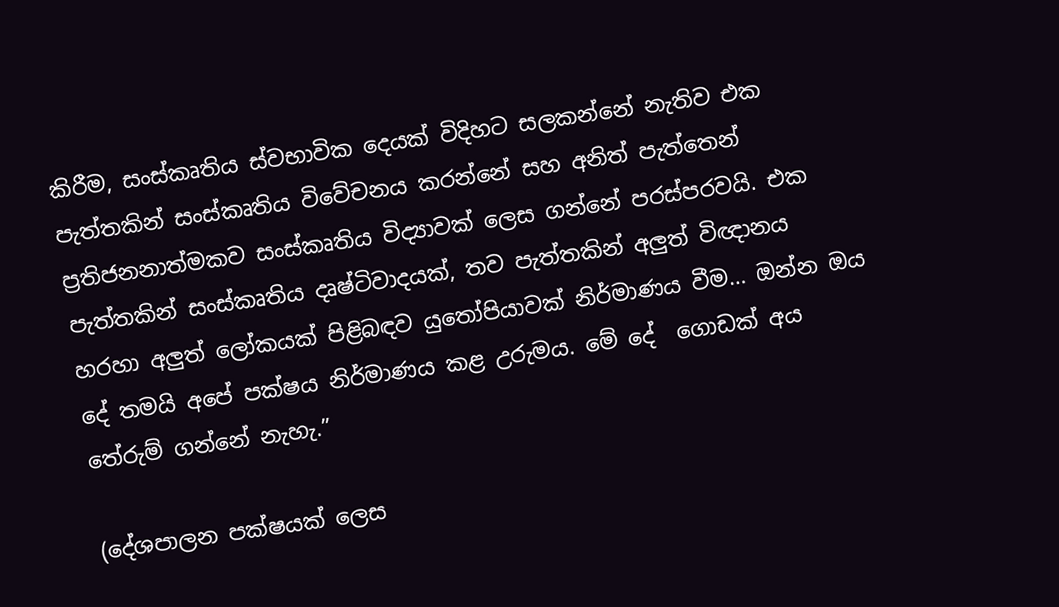කිරීම, සංස්කෘතිය ස්වභාවික දෙයක් විදිහට සලකන්නේ නැතිව එක පැත්තකින් සංස්කෘතිය විවේචනය කරන්නේ සහ අනිත් පැත්තෙන් ප්‍රතිජනනාත්මකව සංස්කෘතිය විද්‍යාවක් ලෙස ගන්නේ පරස්පරවයි. එක පැත්තකින් සංස්කෘතිය දෘෂ්ටිවාදයක්, තව පැත්තකින් අලුත් විඥානය හරහා අලුත් ලෝකයක් පිළිබඳව යුතෝපියාවක් නිර්මාණය වීම… ඔන්න ඔය දේ තමයි අපේ පක්ෂය නිර්මාණය කළ උරුමය. මේ දේ  ගොඩක් අය තේරුම් ගන්නේ නැහැ.”

(දේශපාලන පක්ෂයක් ලෙස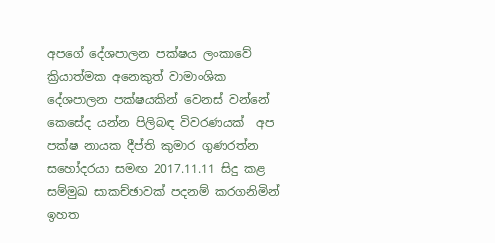අපගේ දේශපාලන පක්ෂය ලංකාවේ ක්‍රියාත්මක අනෙකුත් වාමාංශික දේශපාලන පක්ෂයකින් වෙනස් වන්නේ කෙසේද යන්න පිලිබඳ විවරණයක්  අප පක්ෂ නායක දීප්ති කුමාර ගුණරත්න සහෝදරයා සමඟ 2017.11.11 සිදු කළ සම්මුඛ සාකච්ඡාවක් පදනම් කරගනිමින් ඉහත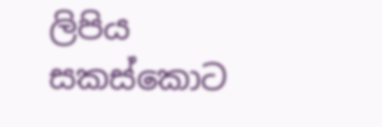ලිපිය සකස්කොට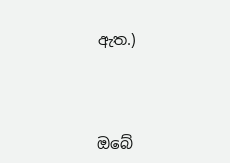ඇත.)



ඔබේ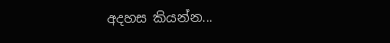අදහස කියන්න...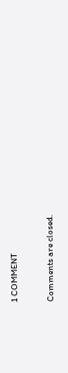1 COMMENT

Comments are closed.